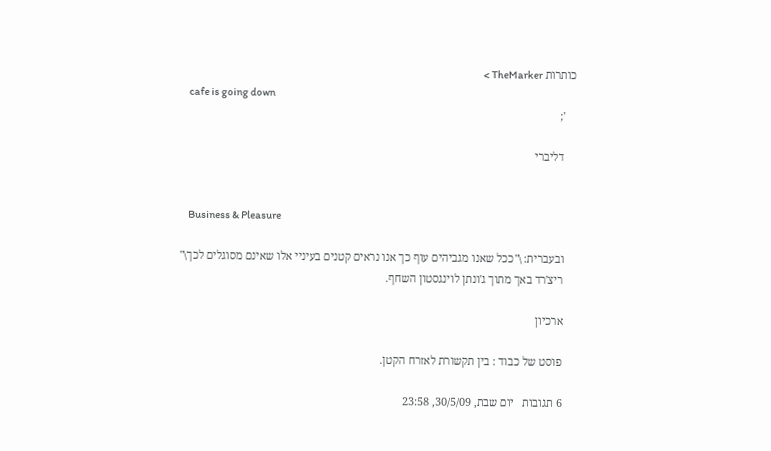כותרות TheMarker >
    cafe is going down
    ';

    דליברי


    Business & Pleasure

    ובעברית: \"ככל שאנו מגביהים עוף כך אנו נראים קטנים בעיניי אלו שאינם מסוגלים לכך\"
    ריצ'רד באך מתוך ג'ונתן לוינגסטון השחף.

    ארכיון

    פוסט של כבוד : בין תקשורת לאזרח הקטן.

    6 תגובות   יום שבת, 30/5/09, 23:58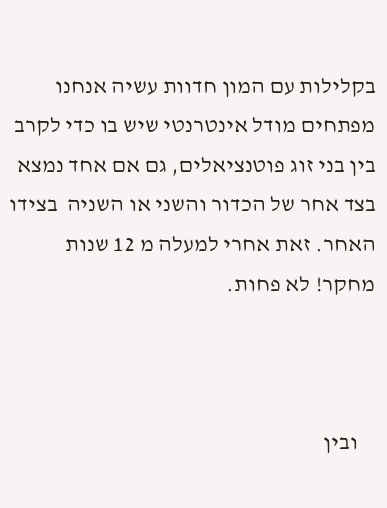בקלילות עם המון חדוות עשיה אנחנו מפתחים מודל אינטרנטי שיש בו כדי לקרב בין בני זוג פוטנציאלים, גם אם אחד נמצא בצד אחר של הכדור והשני או השניה  בצידו האחר. זאת אחרי למעלה מ 12 שנות מחקר! לא פחות.



    ובין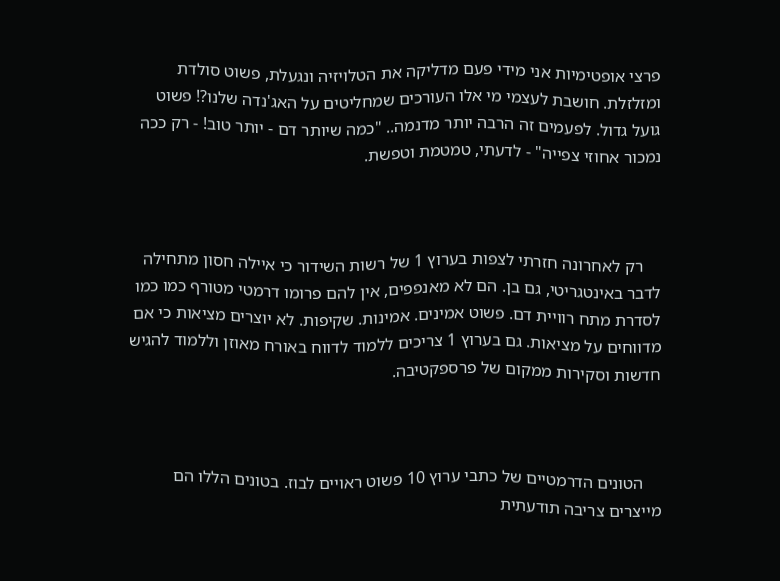פרצי אופטימיות אני מידי פעם מדליקה את הטלויזיה ונגעלת, פשוט סולדת ומזלזלת. חושבת לעצמי מי אלו העורכים שמחליטים על האג'נדה שלנו?! פשוט גועל גדול. לפעמים זה הרבה יותר מדנמה.. "כמה שיותר דם - יותר טוב! - רק ככה נמכור אחוזי צפייה" - לדעתי, טמטמת וטפשת.



    רק לאחרונה חזרתי לצפות בערוץ 1 של רשות השידור כי איילה חסון מתחילה לדבר באינטגריטי, גם בן. הם לא מאנפפים, אין להם פרומו דרמטי מטורף כמו כמו לסדרת מתח רוויית דם. פשוט אמינים. אמינות. שקיפות. לא יוצרים מציאות כי אם מדווחים על מציאות. גם בערוץ 1 צריכים ללמוד לדווח באורח מאוזן וללמוד להגיש חדשות וסקירות ממקום של פרספקטיבה.



    הטונים הדרמטיים של כתבי ערוץ 10 פשוט ראויים לבוז. בטונים הללו הם מייצרים צריבה תודעתית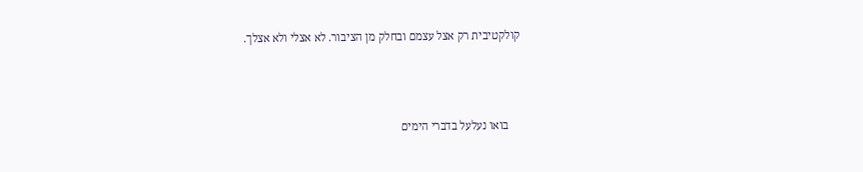קולקטיבית רק אצל עצמם ובחלק מן הציבור. לא אצלי ולא אצלך.



    בואו נעלעל בדברי הימים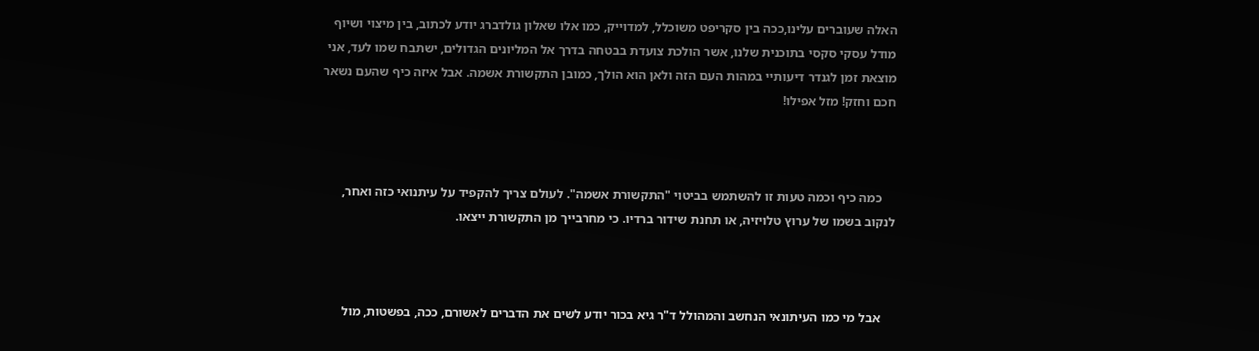האלה שעוברים עלינו,ככה בין סקריפט משוכלל, למדוייק, כמו אלו שאלון גולדברג יודע לכתוב, בין מיצוי ושיוף מודל עסקי סקסי בתוכנית שלנו, אשר הולכת צועדת בבטחה בדרך אל המליונים הגדולים, ישתבח שמו לעד, אני מוצאת זמן לגנדר דיעותיי במהות העם הזה ולאן הוא הולך, כמובן התקשורת אשמה. אבל איזה כיף שהעם נשאר חכם וחזק! מזל אפילו!



    כמה כיף וכמה טעות זו להשתמש בביטוי "התקשורת אשמה". לעולם צריך להקפיד על עיתנואי כזה ואחר, לנקוב בשמו של ערוץ טלויזיה, או תחנת שידור ברדיו. כי מחרבייך מן התקשורת ייצאו.



    אבל מי כמו העיתונאי הנחשב והמהולל ד"ר גיא בכור יודע לשים את הדברים לאשורם, ככה, בפשטות, מול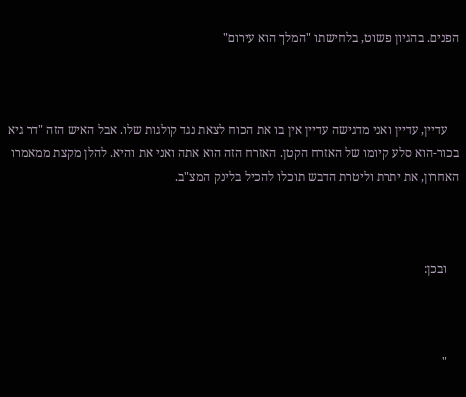הפנים. בהגיון פשוט, בלחישתו "המלך הוא עירום"



    עדיין, עדיין ואני מדגישה עדיין אין בו את הכוח לצאת נגד קולגות שלו. אבל האיש הזה "דר גיא בכור-הוא סלע קיומו של האזרח הקטן. האזרח הזה הוא אתה ואני את והיא. להלן מקצת ממאמרו האחרון, את יתרת וליטרת הדבש תוכלו להכיל בלינק המצ"ב.



    ובכן:



    "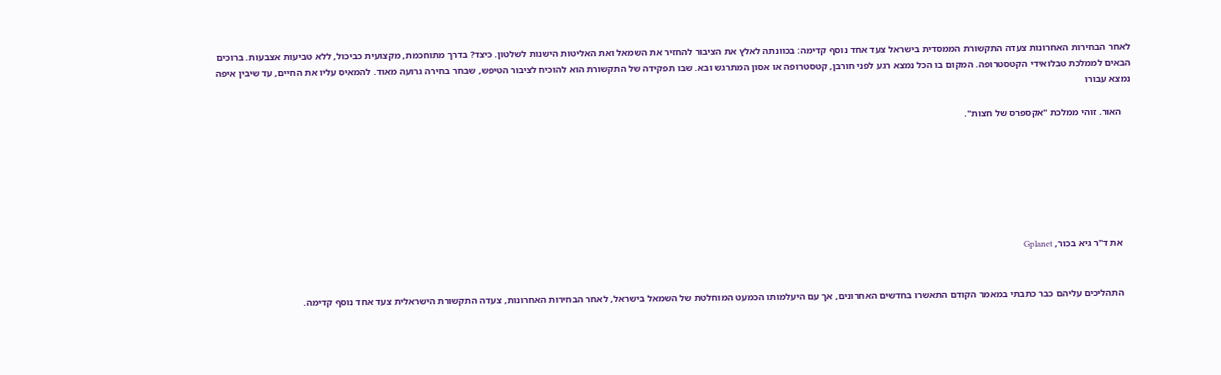לאחר הבחירות האחרונות צעדה התקשורת הממסדית בישראל צעד אחד נוסף קדימה: בכוונתה לאלץ את הציבור להחזיר את השמאל ואת האליטות הישנות לשלטון. כיצד? בדרך מתוחכמת, מקצועית כביכול, ללא טביעות אצבעות. ברוכים הבאים לממלכת טבלואידי הקטסטרופה. המקום בו הכל נמצא רגע לפני חורבן, קטסטרופה או אסון המתרגש ובא. שבו תפקידה של התקשורת הוא להוכיח לציבור הטיפש, שבחר בחירה גרועה מאוד. להמאיס עליו את החיים, עד שיבין איפה נמצא עבורו

    האור. זוהי ממלכת "אקספרס של חצות".







    את ד"ר גיא בכור, Gplanet


    התהליכים עליהם כבר כתבתי במאמר הקודם התאשרו בחדשים האחרונים, אך עם היעלמותו הכמעט המוחלטת של השמאל בישראל, לאחר הבחירות האחרונות, צעדה התקשורת הישראלית צעד אחד נוסף קדימה.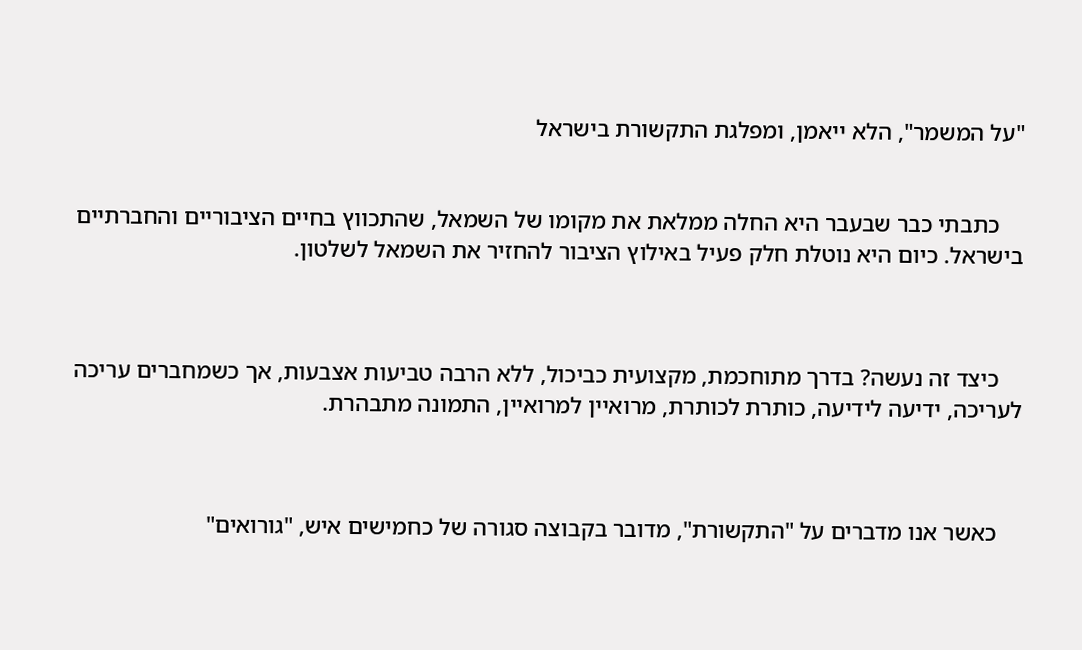"על המשמר", הלא ייאמן, ומפלגת התקשורת בישראל


    כתבתי כבר שבעבר היא החלה ממלאת את מקומו של השמאל, שהתכווץ בחיים הציבוריים והחברתיים בישראל. כיום היא נוטלת חלק פעיל באילוץ הציבור להחזיר את השמאל לשלטון.



    כיצד זה נעשה? בדרך מתוחכמת, מקצועית כביכול, ללא הרבה טביעות אצבעות, אך כשמחברים עריכה לעריכה, ידיעה לידיעה, כותרת לכותרת, מרואיין למרואיין, התמונה מתבהרת.



    כאשר אנו מדברים על "התקשורת", מדובר בקבוצה סגורה של כחמישים איש, "גורואים"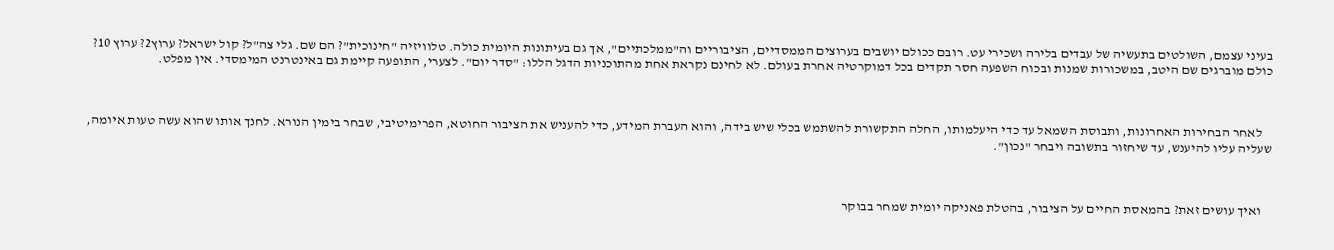בעיני עצמם, השולטים בתעשיה של עבדים בלירה ושכירי עט. רובם ככולם יושבים בערוצים הממסדיים, הציבוריים וה"ממלכתיים", אך גם בעיתונות היומית כולה. טלוויזיה "חינוכית"? הם שם. גלי צה"ל? קול ישראל? ערוץ2? ערוץ 10? כולם מוברגים שם היטב, במשכורות שמנות ובכוח השפעה חסר תקדים בכל דמוקרטיה אחרת בעולם. לא לחינם נקראת אחת מהתוכניות הדגל הללו: "סדר יום". לצערי, התופעה קיימת גם באינטרנט המימסדי. אין מפלט.



    לאחר הבחירות האחרונות, ותבוסת השמאל עד כדי היעלמותו, החלה התקשורת להשתמש בכלי שיש בידה, והוא העברת המידע, כדי להעניש את הציבור החוטא, הפרימיטיבי, שבחר בימין הנורא. לחנך אותו שהוא עשה טעות איומה, שעליה עליו להיענש, עד שיחזור בתשובה ויבחר "נכון".



    ואיך עושים זאת? בהמאסת החיים על הציבור, בהטלת פאניקה יומית שמחר בבוקר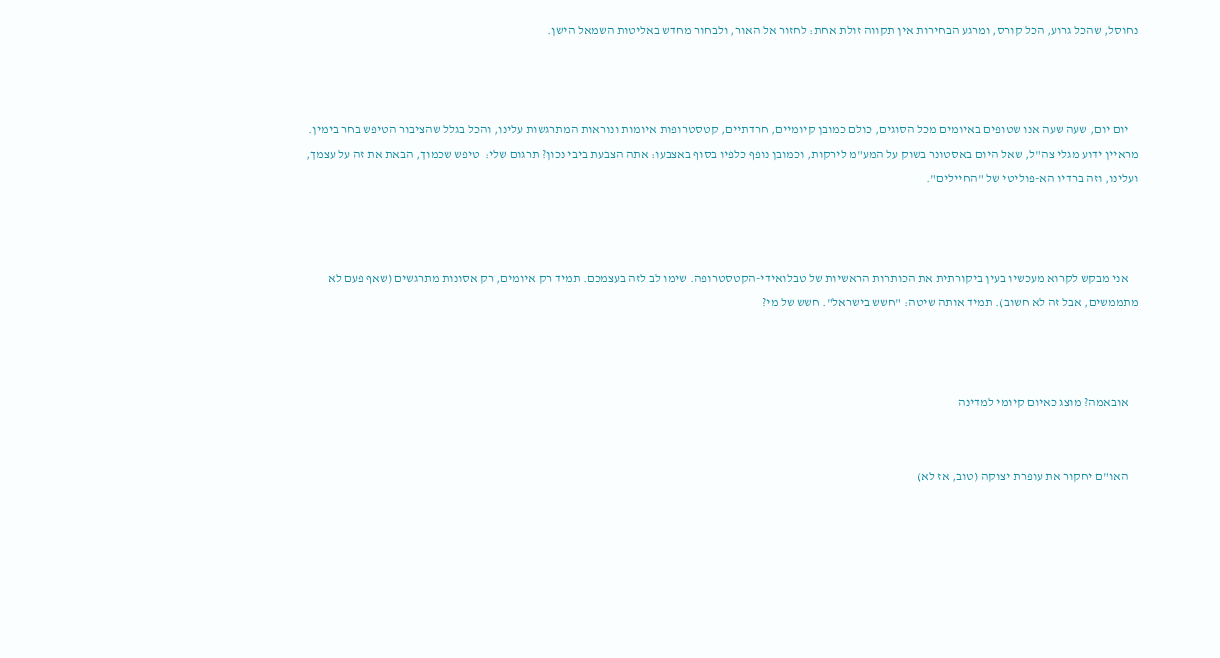נחוסל, שהכל גרוע, הכל קורס, ומרגע הבחירות אין תקווה זולת אחת: לחזור אל האור, ולבחור מחדש באליטות השמאל הישן.



    יום יום, שעה שעה אנו שטופים באיומים מכל הסוגים, כולם כמובן קיומיים, חרדתיים, קטסטרופות איומות ונוראות המתרגשות עלינו, והכל בגלל שהציבור הטיפש בחר בימין. מראיין ידוע מגלי צה"ל, שאל היום באסטונר בשוק על המע"מ לירקות, וכמובן נופף כלפיו בסוף באצבעו: אתה הצבעת ביבי נכון? תרגום שלי:  טיפש שכמוך, הבאת את זה על עצמך, ועלינו, וזה ברדיו הא-פוליטי של "החיילים".



    אני מבקש לקרוא מעכשיו בעין ביקורתית את הכותרות הראשיות של טבלואידי-הקטסטרופה. שימו לב לזה בעצמכם. תמיד רק איומים, רק אסונות מתרגשים (שאף פעם לא מתממשים, אבל זה לא חשוב). תמיד אותה שיטה: "חשש בישראל". חשש של מי?



    אובאמה? מוצג כאיום קיומי למדינה


    האו"ם יחקור את עופרת יצוקה (טוב, אז לא)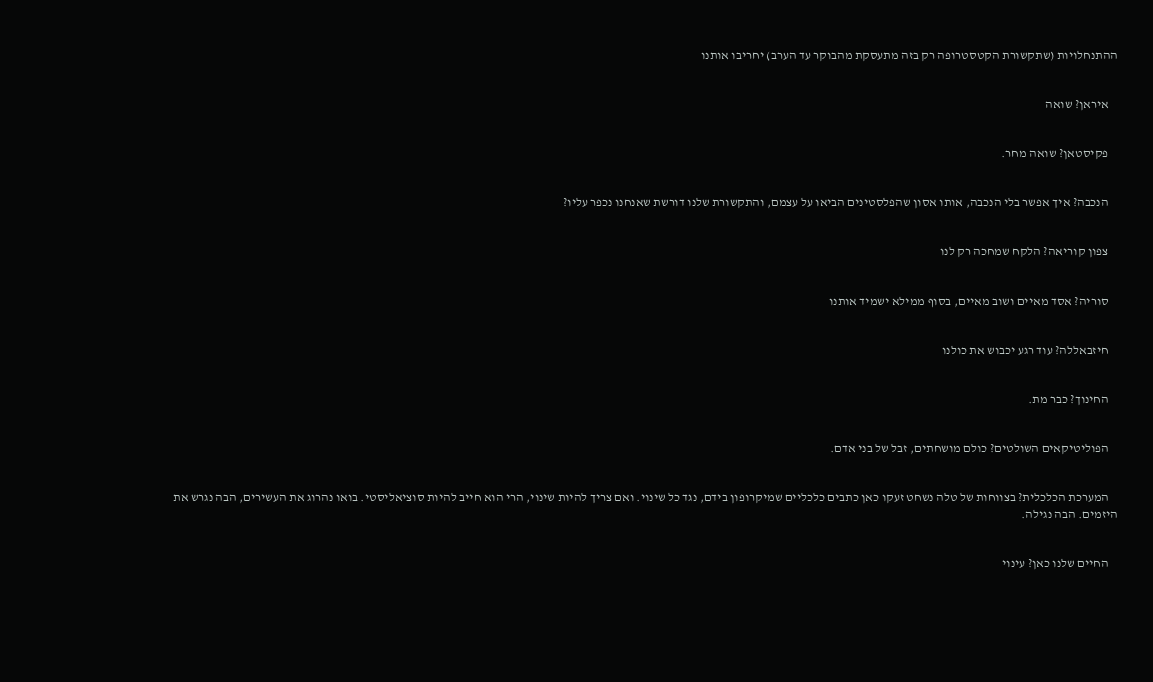ההתנחלויות (שתקשורת הקטסטרופה רק בזה מתעסקת מהבוקר עד הערב) יחריבו אותנו


    איראן? שואה


    פקיסטאן? שואה מחר.


    הנכבה? איך אפשר בלי הנכבה, אותו אסון שהפלסטינים הביאו על עצמם, והתקשורת שלנו דורשת שאנחנו נכפר עליו?


    צפון קוריאה? הלקח שמחכה רק לנו


    סוריה? אסד מאיים ושוב מאיים, בסוף ממילא ישמיד אותנו


    חיזבאללה? עוד רגע יכבוש את כולנו


    החינוך? כבר מת.


    הפוליטיקאים השולטים? כולם מושחתים, זבל של בני אדם.


    המערכת הכלכלית? בצווחות של טלה נשחט זעקו כאן כתבים כלכליים שמיקרופון בידם, נגד כל שינוי. ואם צריך להיות שינוי, הרי הוא חייב להיות סוציאליסטי. בואו נהרוג את העשירים, הבה נגרש את היזמים. הבה נגילה.


    החיים שלנו כאן? עינוי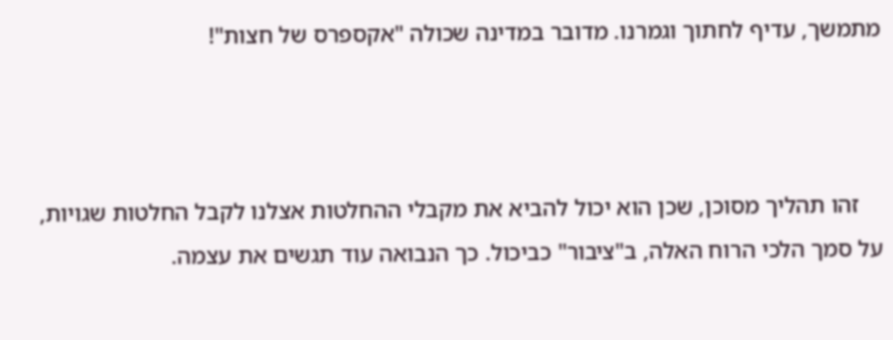מתמשך, עדיף לחתוך וגמרנו. מדובר במדינה שכולה "אקספרס של חצות"!



    זהו תהליך מסוכן, שכן הוא יכול להביא את מקבלי ההחלטות אצלנו לקבל החלטות שגויות, על סמך הלכי הרוח האלה, ב"ציבור" כביכול. כך הנבואה עוד תגשים את עצמה.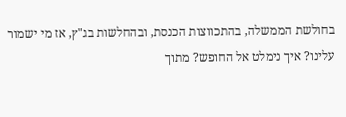בחולשת הממשלה, בהתכווצות הכנסת, ובהחלשות בג"ץ, אז מי ישמור עלינו? איך נימלט אל החופש? מתוך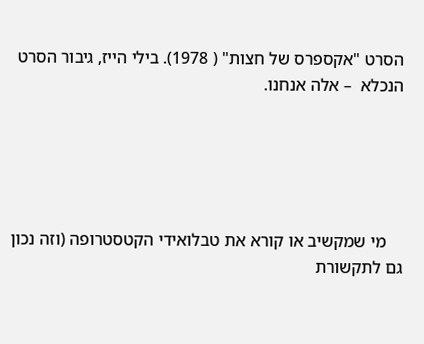הסרט "אקספרס של חצות" ( 1978). בילי הייז, גיבור הסרט הנכלא  – אלה אנחנו.





    מי שמקשיב או קורא את טבלואידי הקטסטרופה (וזה נכון גם לתקשורת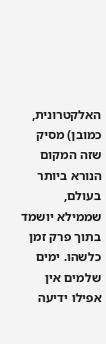האלקטרונית, כמובן) מסיק שזה המקום הנורא ביותר בעולם, שממילא יושמד בתוך פרק זמן כלשהו. ימים שלמים אין אפילו ידיעה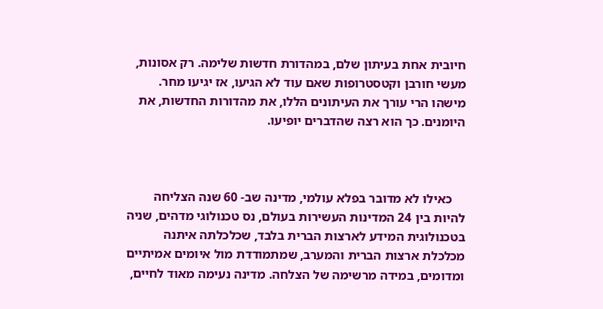חיובית אחת בעיתון שלם, במהדורת חדשות שלימה. רק אסונות, מעשי חורבן וקטסטרופות שאם עוד לא הגיעו, אז יגיעו מחר. מישהו הרי עורך את העיתונים הללו, את מהדורות החדשות, את היומנים. כך הוא רצה שהדברים יופיעו.



    כאילו לא מדובר בפלא עולמי, מדינה שב- 60 שנה הצליחה להיות בין 24 המדינות העשירות בעולם, נס טכנולוגי מדהים, שניה בטכנולוגית המידע לארצות הברית בלבד, שכלכלתה איתנה מכלכלת ארצות הברית והמערב, שמתמודדת מול איומים אמיתיים ומדומים, במידה מרשימה של הצלחה. מדינה נעימה מאוד לחיים,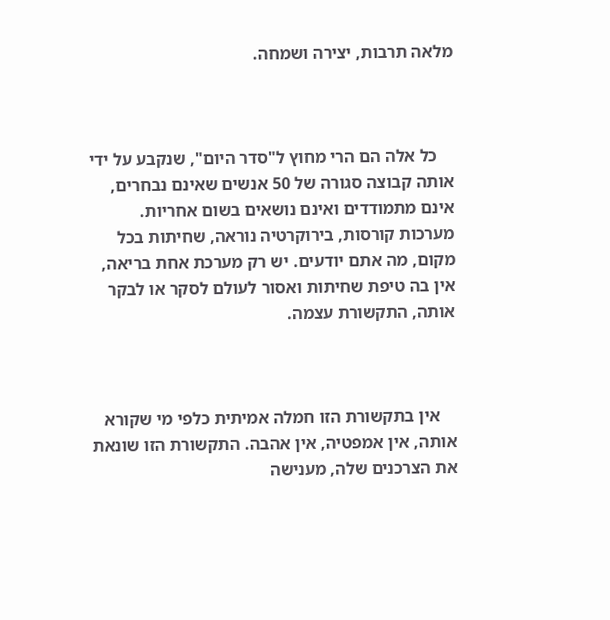מלאה תרבות, יצירה ושמחה.



    כל אלה הם הרי מחוץ ל"סדר היום", שנקבע על ידי אותה קבוצה סגורה של 50 אנשים שאינם נבחרים, אינם מתמודדים ואינם נושאים בשום אחריות. מערכות קורסות, בירוקרטיה נוראה, שחיתות בכל מקום, מה אתם יודעים. יש רק מערכת אחת בריאה, אין בה טיפת שחיתות ואסור לעולם לסקר או לבקר אותה, התקשורת עצמה.



    אין בתקשורת הזו חמלה אמיתית כלפי מי שקורא אותה, אין אמפטיה, אין אהבה. התקשורת הזו שונאת את הצרכנים שלה, מענישה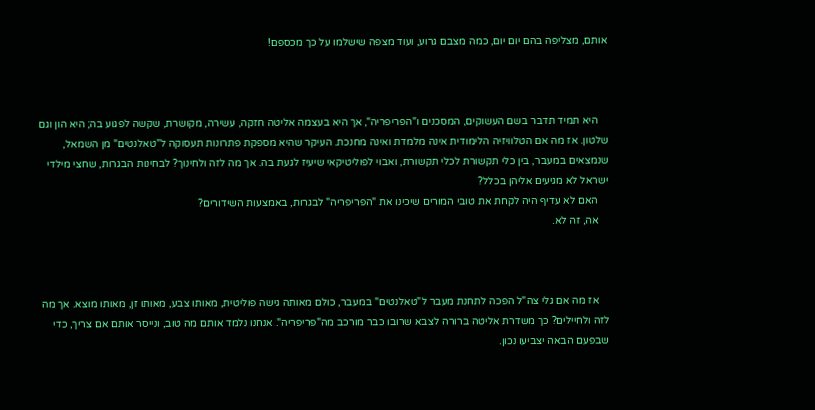אותם, מצליפה בהם יום יום, כמה מצבם גרוע, ועוד מצפה שישלמו על כך מכספם!



    היא תמיד תדבר בשם העשוקים, המסכנים ו"הפריפריה", אך היא בעצמה אליטה חזקה, עשירה, מקושרת, שקשה לפגוע בה; היא הון וגם שלטון. אז מה אם הטלוויזיה הלימודית אינה מלמדת ואינה מחנכת. העיקר שהיא מספקת פתרונות תעסוקה ל"טאלנטים" מן השמאל, שנמצאים במעבר, בין כלי תקשורת לכלי תקשורת, ואבוי לפוליטיקאי שיעיז לגעת בה. אך מה לזה ולחינוך? לבחינות הבגרות, שחצי מילדי ישראל לא מגיעים אליהן בכלל?
    האם לא עדיף היה לקחת את טובי המורים שיכינו את "הפריפריה" לבגרות, באמצעות השידורים?
    אה, זה לא.



    אז מה אם גלי צה"ל הפכה לתחנת מעבר ל"טאלנטים" במעבר, כולם מאותה גישה פוליטית, מאותו צבע, מאותו זן, מאותו מוצא. אך מה לזה ולחיילים? כך משדרת אליטה ברורה לצבא שרובו כבר מורכב מה"פריפריה". אנחנו נלמד אותם מה טוב, ונייסר אותם אם צריך, כדי שבפעם הבאה יצביעו נכון.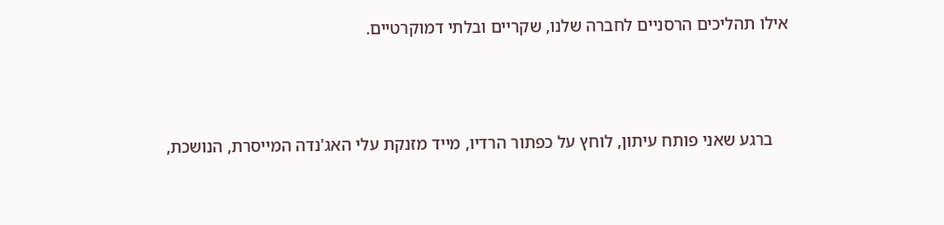אילו תהליכים הרסניים לחברה שלנו, שקריים ובלתי דמוקרטיים.



    ברגע שאני פותח עיתון, לוחץ על כפתור הרדיו, מייד מזנקת עלי האג'נדה המייסרת, הנושכת,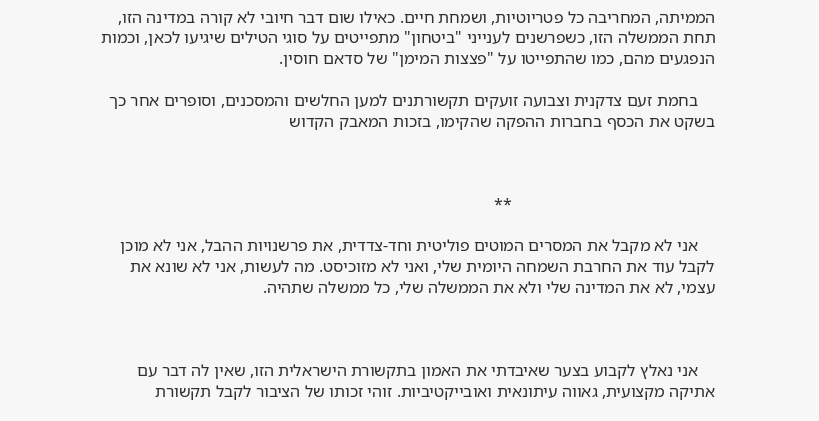הממיתה, המחריבה כל פטריוטיות, ושמחת חיים. כאילו שום דבר חיובי לא קורה במדינה הזו, תחת הממשלה הזו, כשפרשנים לענייני "ביטחון" מתפייטים על סוגי הטילים שיגיעו לכאן, וכמות הנפגעים מהם, כמו שהתפייטו על "פצצות המימן" של סדאם חוסין.

    בחמת זעם צדקנית וצבועה זועקים תקשורתנים למען החלשים והמסכנים, וסופרים אחר כך בשקט את הכסף בחברות ההפקה שהקימו, בזכות המאבק הקדוש



                                               **

    אני לא מקבל את המסרים המוטים פוליטית וחד-צדדית, את פרשנויות ההבל, אני לא מוכן לקבל עוד את החרבת השמחה היומית שלי, ואני לא מזוכיסט. מה לעשות, אני לא שונא את עצמי, לא את המדינה שלי ולא את הממשלה שלי, כל ממשלה שתהיה.



    אני נאלץ לקבוע בצער שאיבדתי את האמון בתקשורת הישראלית הזו, שאין לה דבר עם אתיקה מקצועית, גאווה עיתונאית ואובייקטיביות. זוהי זכותו של הציבור לקבל תקשורת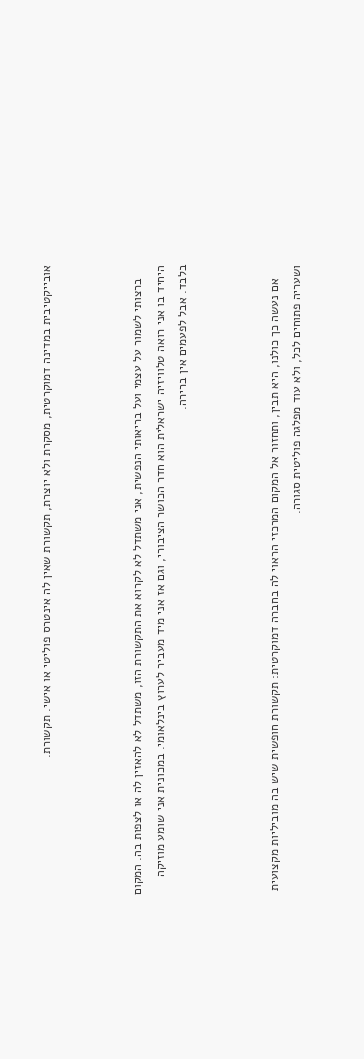אובייקטיבית במדינה דמוקרטית, מסקרת ולא יוצרת, תקשורת שאין לה אינטרס פוליטי או אישי. תקשורת.



    ברצותי לשמור על עצמי ועל בריאותי הנפשית, אני משתדל לא לקרוא את התקשורת הזו, משתדל לא להאזין לה או לצפות בה. המקום היחיד בו אני רואה טלוויזיה ישראלית הוא חדר הכושר הציבורי, וגם אז אני מיד מעביר לערוץ בינלאומי. במכונית אני שומע מוזיקה בלבד. אבל לפעמים אין ברירה.



    אם נעשה כך כולנו, היא תבין, ותחזור אל המקום המרכזי הראוי לה בחברה דמוקרטית: תקשורת חופשית שיש בה מוביליות מקצועית ושעריה פתוחים לכל, ולא עוד מפלגה פוליטית סגורה.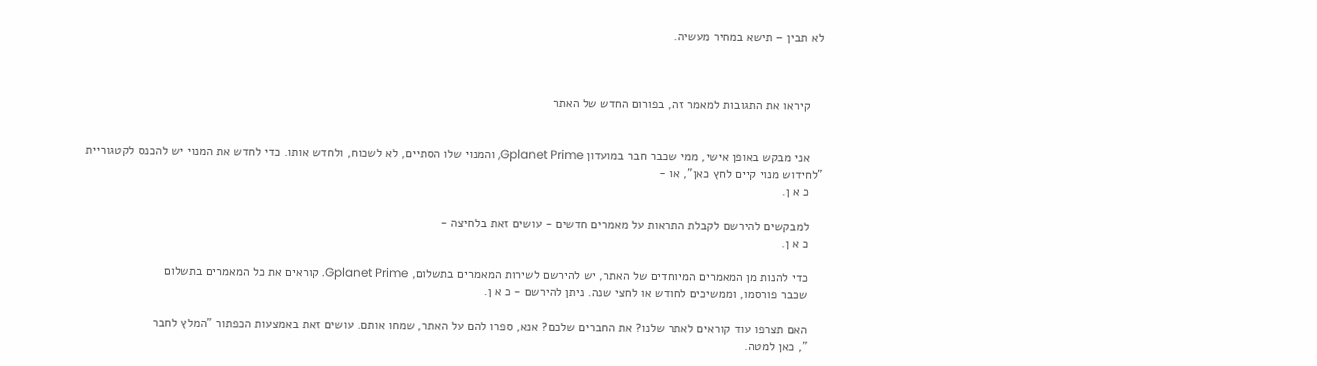לא תבין – תישא במחיר מעשיה.



    קיראו את התגובות למאמר זה, בפורום החדש של האתר


    אני מבקש באופן אישי, ממי שכבר חבר במועדון Gplanet Prime, והמנוי שלו הסתיים, לא לשכוח, ולחדש אותו. כדי לחדש את המנוי יש להכנס לקטגוריית "לחידוש מנוי קיים לחץ כאן", או -
    כ א ן.

    למבקשים להירשם לקבלת התראות על מאמרים חדשים - עושים זאת בלחיצה -
    כ א ן.

    כדי להנות מן המאמרים המיוחדים של האתר, יש להירשם לשירות המאמרים בתשלום, Gplanet Prime. קוראים את כל המאמרים בתשלום
    שכבר פורסמו, וממשיכים לחודש או לחצי שנה. ניתן להירשם - כ א ן.

    האם תצרפו עוד קוראים לאתר שלנו? את החברים שלכם? אנא, ספרו להם על האתר, שמחו אותם. עושים זאת באמצעות הכפתור "המלץ לחבר
    ", כאן למטה.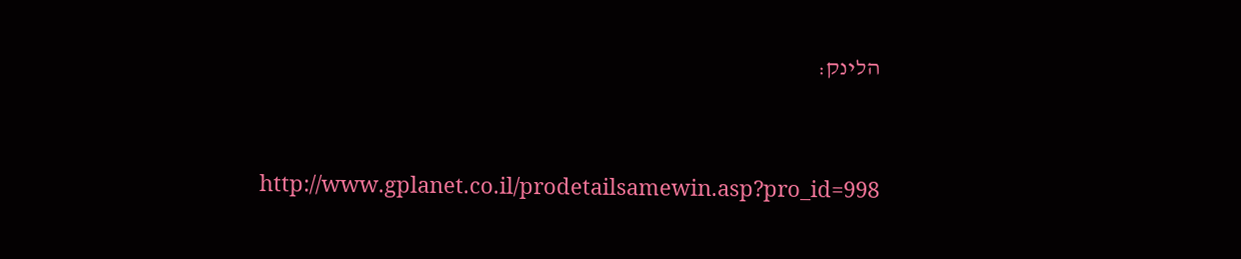הלינק:



    http://www.gplanet.co.il/prodetailsamewin.asp?pro_id=998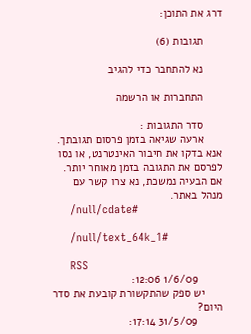דרג את התוכן:

      תגובות (6)

      נא להתחבר כדי להגיב

      התחברות או הרשמה

      סדר התגובות :
      ארעה שגיאה בזמן פרסום תגובתך. אנא בדקו את חיבור האינטרנט, או נסו לפרסם את התגובה בזמן מאוחר יותר. אם הבעיה נמשכת, נא צרו קשר עם מנהל באתר.
      /null/cdate#

      /null/text_64k_1#

      RSS
        1/6/09 12:06:
      יש ספק שהתקשורת קובעת את סדר היום?
        31/5/09 17:14: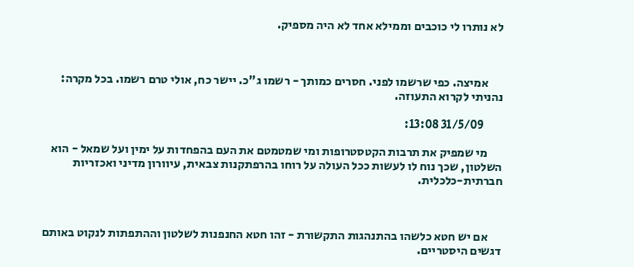לא נותרו לי כוכבים וממילא אחד לא היה מספיק.



      אמיצה. כפי שרשמו לפני. חסרים כמותך - רשמו ג"כ. יישר כח, אולי טרם רשמו. בכל מקרה: נהניתי לקרוא התעוזה.

        31/5/09 13:08:

      מי שמפיק את תרבות הקטסטרופות ומי שמטמטם את העם בהפחדות על ימין ועל שמאל - הוא השלטון, שכך נוח לו לעשות ככל העולה על רוחו בהרפתקנות צבאית, עיוורון מדיני ואכזריות חברתית-כלכלית.



      אם יש חטא כלשהו בהתנהגות התקשורת - זהו חטא החנפנות לשלטון וההתפתות לנקוט באותם דגשים היסטריים.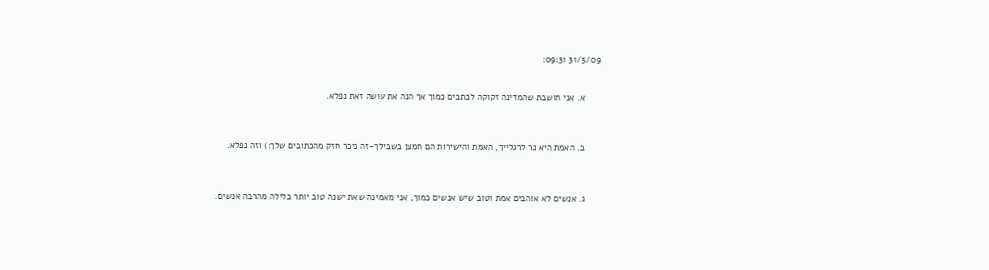31/5/09 09:31:


      א. אני חושבת שהמדינה זקוקה לכתבים כמוך אך הנה את עושה זאת נפלא.



      ב. האמת היא נר לרגלייך, האמת והישירות הם חמצן בשבילך-זה ניכר חזק מהכתובים שלך:) וזה נפלא.



      ג. אנשים לא אוהבים אמת וטוב שיש אנשים כמוך, אני מאמינה שאת ישנה טוב יותר בלילה מהרבה אנשים.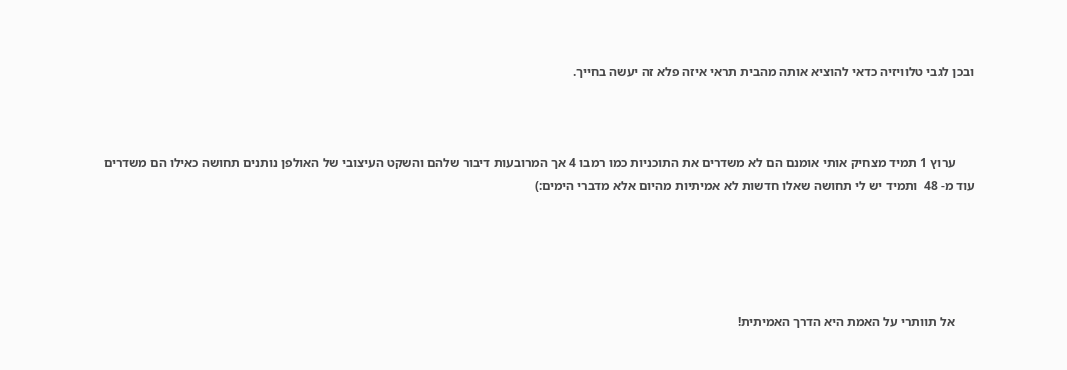ובכן לגבי טלוויזיה כדאי להוציא אותה מהבית תראי איזה פלא זה יעשה בחייך.



      ערוץ 1 תמיד מצחיק אותי אומנם הם לא משדרים את התוכניות כמו רמבו 4 אך המרובעות דיבור שלהם והשקט העיצובי של האולפן נותנים תחושה כאילו הם משדרים עוד מ- 48  ותמיד יש לי תחושה שאלו חדשות לא אמיתיות מהיום אלא מדברי הימים:)





      אל תוותרי על האמת היא הדרך האמיתית!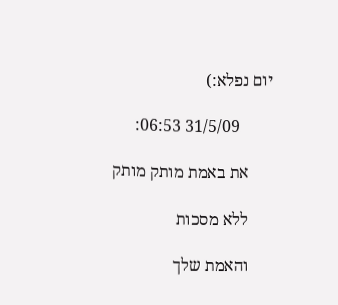יום נפלא:)

        31/5/09 06:53:

      את באמת מותק מותק

      ללא מסכות

      והאמת שלך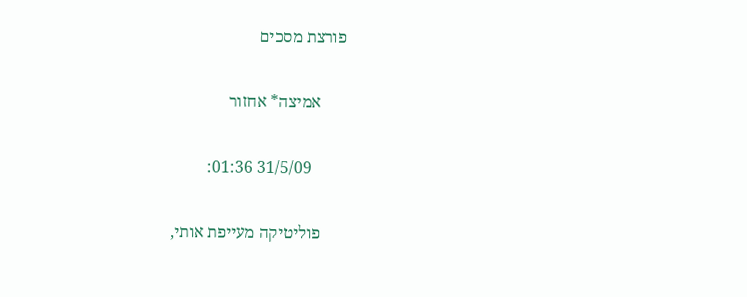פורצת מסכים

      אמיצה* אחזור

        31/5/09 01:36:

      פוליטיקה מעייפת אותי,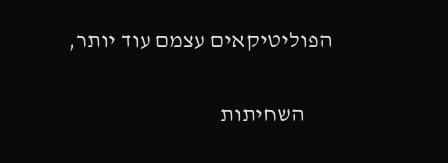הפוליטיקאים עצמם עוד יותר,

      השחיתות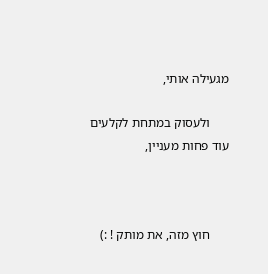מגעילה אותי,

      ולעסוק במתחת לקלעים עוד פחות מעניין,



      חוץ מזה, את מותק ! :)